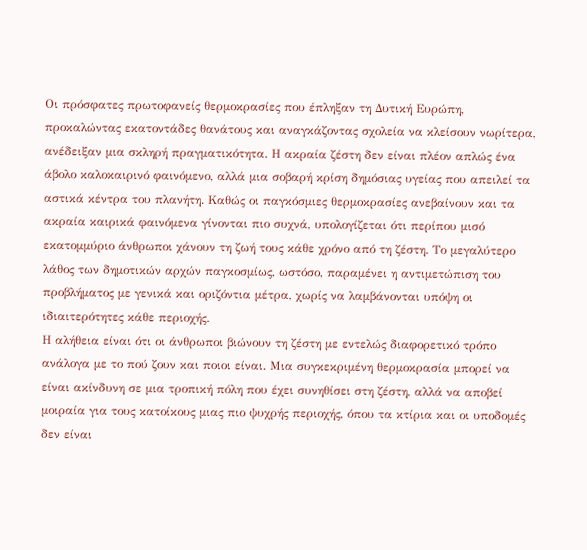Οι πρόσφατες πρωτοφανείς θερμοκρασίες που έπληξαν τη Δυτική Ευρώπη, προκαλώντας εκατοντάδες θανάτους και αναγκάζοντας σχολεία να κλείσουν νωρίτερα, ανέδειξαν μια σκληρή πραγματικότητα. Η ακραία ζέστη δεν είναι πλέον απλώς ένα άβολο καλοκαιρινό φαινόμενο, αλλά μια σοβαρή κρίση δημόσιας υγείας που απειλεί τα αστικά κέντρα του πλανήτη. Καθώς οι παγκόσμιες θερμοκρασίες ανεβαίνουν και τα ακραία καιρικά φαινόμενα γίνονται πιο συχνά, υπολογίζεται ότι περίπου μισό εκατομμύριο άνθρωποι χάνουν τη ζωή τους κάθε χρόνο από τη ζέστη. Το μεγαλύτερο λάθος των δημοτικών αρχών παγκοσμίως, ωστόσο, παραμένει η αντιμετώπιση του προβλήματος με γενικά και οριζόντια μέτρα, χωρίς να λαμβάνονται υπόψη οι ιδιαιτερότητες κάθε περιοχής.
Η αλήθεια είναι ότι οι άνθρωποι βιώνουν τη ζέστη με εντελώς διαφορετικό τρόπο ανάλογα με το πού ζουν και ποιοι είναι. Μια συγκεκριμένη θερμοκρασία μπορεί να είναι ακίνδυνη σε μια τροπική πόλη που έχει συνηθίσει στη ζέστη, αλλά να αποβεί μοιραία για τους κατοίκους μιας πιο ψυχρής περιοχής, όπου τα κτίρια και οι υποδομές δεν είναι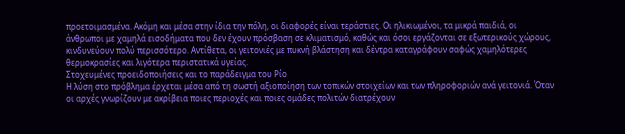προετοιμασμένα. Ακόμη και μέσα στην ίδια την πόλη, οι διαφορές είναι τεράστιες. Οι ηλικιωμένοι, τα μικρά παιδιά, οι άνθρωποι με χαμηλά εισοδήματα που δεν έχουν πρόσβαση σε κλιματισμό, καθώς και όσοι εργάζονται σε εξωτερικούς χώρους, κινδυνεύουν πολύ περισσότερο. Αντίθετα, οι γειτονιές με πυκνή βλάστηση και δέντρα καταγράφουν σαφώς χαμηλότερες θερμοκρασίες και λιγότερα περιστατικά υγείας.
Στοχευμένες προειδοποιήσεις και το παράδειγμα του Ρίο
Η λύση στο πρόβλημα έρχεται μέσα από τη σωστή αξιοποίηση των τοπικών στοιχείων και των πληροφοριών ανά γειτονιά. Όταν οι αρχές γνωρίζουν με ακρίβεια ποιες περιοχές και ποιες ομάδες πολιτών διατρέχουν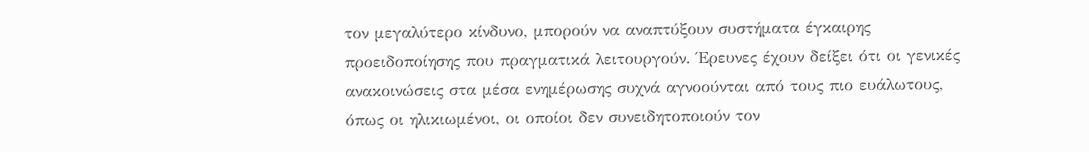τον μεγαλύτερο κίνδυνο, μπορούν να αναπτύξουν συστήματα έγκαιρης προειδοποίησης που πραγματικά λειτουργούν. Έρευνες έχουν δείξει ότι οι γενικές ανακοινώσεις στα μέσα ενημέρωσης συχνά αγνοούνται από τους πιο ευάλωτους, όπως οι ηλικιωμένοι, οι οποίοι δεν συνειδητοποιούν τον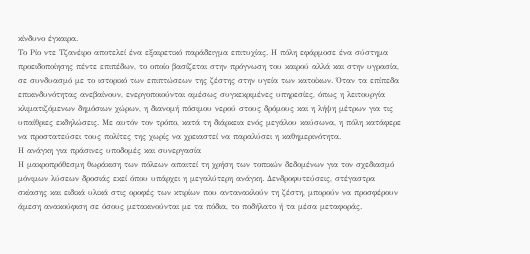κίνδυνο έγκαιρα.
Το Ρίο ντε Τζανέιρο αποτελεί ένα εξαιρετικό παράδειγμα επιτυχίας. Η πόλη εφάρμοσε ένα σύστημα προειδοποίησης πέντε επιπέδων, το οποίο βασίζεται στην πρόγνωση του καιρού αλλά και στην υγρασία, σε συνδυασμό με το ιστορικό των επιπτώσεων της ζέστης στην υγεία των κατοίκων. Όταν τα επίπεδα επικινδυνότητας ανεβαίνουν, ενεργοποιούνται αμέσως συγκεκριμένες υπηρεσίες, όπως η λειτουργία κλιματιζόμενων δημόσιων χώρων, η διανομή πόσιμου νερού στους δρόμους και η λήψη μέτρων για τις υπαίθριες εκδηλώσεις. Με αυτόν τον τρόπο, κατά τη διάρκεια ενός μεγάλου καύσωνα, η πόλη κατάφερε να προστατεύσει τους πολίτες της χωρίς να χρειαστεί να παραλύσει η καθημερινότητα.
Η ανάγκη για πράσινες υποδομές και συνεργασία
Η μακροπρόθεσμη θωράκιση των πόλεων απαιτεί τη χρήση των τοπικών δεδομένων για τον σχεδιασμό μόνιμων λύσεων δροσιάς εκεί όπου υπάρχει η μεγαλύτερη ανάγκη. Δενδροφυτεύσεις, στέγαστρα σκίασης και ειδικά υλικά στις οροφές των κτιρίων που αντανακλούν τη ζέστη, μπορούν να προσφέρουν άμεση ανακούφιση σε όσους μετακινούνται με τα πόδια, το ποδήλατο ή τα μέσα μεταφοράς.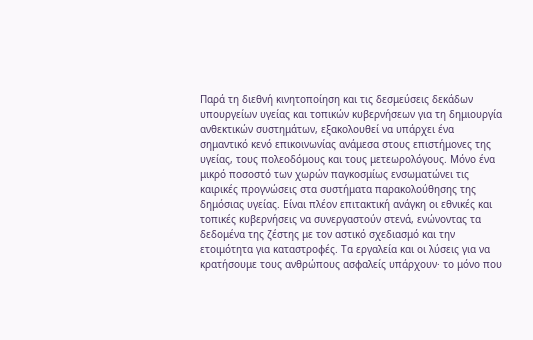Παρά τη διεθνή κινητοποίηση και τις δεσμεύσεις δεκάδων υπουργείων υγείας και τοπικών κυβερνήσεων για τη δημιουργία ανθεκτικών συστημάτων, εξακολουθεί να υπάρχει ένα σημαντικό κενό επικοινωνίας ανάμεσα στους επιστήμονες της υγείας, τους πολεοδόμους και τους μετεωρολόγους. Μόνο ένα μικρό ποσοστό των χωρών παγκοσμίως ενσωματώνει τις καιρικές προγνώσεις στα συστήματα παρακολούθησης της δημόσιας υγείας. Είναι πλέον επιτακτική ανάγκη οι εθνικές και τοπικές κυβερνήσεις να συνεργαστούν στενά, ενώνοντας τα δεδομένα της ζέστης με τον αστικό σχεδιασμό και την ετοιμότητα για καταστροφές. Τα εργαλεία και οι λύσεις για να κρατήσουμε τους ανθρώπους ασφαλείς υπάρχουν· το μόνο που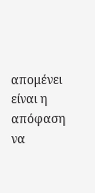απομένει είναι η απόφαση να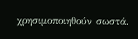χρησιμοποιηθούν σωστά.